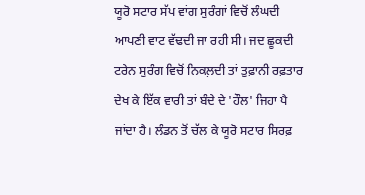ਯੂਰੋ ਸਟਾਰ ਸੱਪ ਵਾਂਗ ਸੁਰੰਗਾਂ ਵਿਚੋਂ ਲੰਘਦੀ ਆਪਣੀ ਵਾਟ ਵੱਢਦੀ ਜਾ ਰਹੀ ਸੀ। ਜਦ ਛੂਕਦੀ ਟਰੇਨ ਸੁਰੰਗ ਵਿਚੋਂ ਨਿਕਲ਼ਦੀ ਤਾਂ ਤੁਫ਼ਾਨੀ ਰਫ਼ਤਾਰ ਦੇਖ ਕੇ ਇੱਕ ਵਾਰੀ ਤਾਂ ਬੰਦੇ ਦੇ 'ਹੌਲ' ਜਿਹਾ ਪੈ ਜਾਂਦਾ ਹੈ। ਲੰਡਨ ਤੋਂ ਚੱਲ ਕੇ ਯੂਰੋ ਸਟਾਰ ਸਿਰਫ਼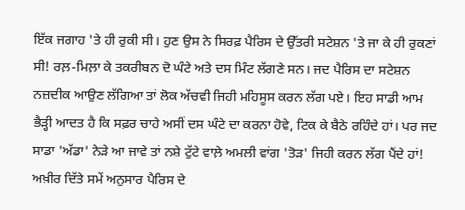ਇੱਕ ਜਗਾਹ 'ਤੇ ਹੀ ਰੁਕੀ ਸੀ। ਹੁਣ ਉਸ ਨੇ ਸਿਰਫ਼ ਪੈਰਿਸ ਦੇ ਉੱਤਰੀ ਸਟੇਸ਼ਨ 'ਤੇ ਜਾ ਕੇ ਹੀ ਰੁਕਣਾਂ ਸੀ! ਰਲ਼-ਮਿਲ਼ਾ ਕੇ ਤਕਰੀਬਨ ਦੋ ਘੰਟੇ ਅਤੇ ਦਸ ਮਿੰਟ ਲੱਗਣੇ ਸਨ। ਜਦ ਪੈਰਿਸ ਦਾ ਸਟੇਸ਼ਨ ਨਜ਼ਦੀਕ ਆਉਣ ਲੱਗਿਆ ਤਾਂ ਲੋਕ ਅੱਚਵੀ ਜਿਹੀ ਮਹਿਸੂਸ ਕਰਨ ਲੱਗ ਪਏ। ਇਹ ਸਾਡੀ ਆਮ ਭੈੜ੍ਹੀ ਆਦਤ ਹੈ ਕਿ ਸਫ਼ਰ ਚਾਹੇ ਅਸੀਂ ਦਸ ਘੰਟੇ ਦਾ ਕਰਨਾ ਹੋਵੇ, ਟਿਕ ਕੇ ਬੈਠੇ ਰਹਿੰਦੇ ਹਾਂ। ਪਰ ਜਦ ਸਾਡਾ 'ਅੱਡਾ' ਨੇੜੇ ਆ ਜਾਵੇ ਤਾਂ ਨਸ਼ੇ ਟੁੱਟੇ ਵਾਲ਼ੇ ਅਮਲੀ ਵਾਂਗ 'ਤੋੜ' ਜਿਹੀ ਕਰਨ ਲੱਗ ਪੈਂਦੇ ਹਾਂ! ਅਖ਼ੀਰ ਦਿੱਤੇ ਸਮੇਂ ਅਨੁਸਾਰ ਪੈਰਿਸ ਦੇ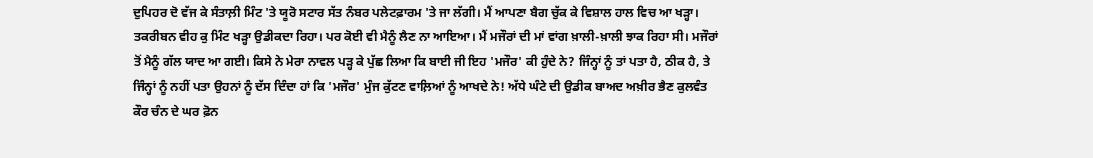ਦੁਪਿਹਰ ਦੋ ਵੱਜ ਕੇ ਸੰਤਾਲ਼ੀ ਮਿੰਟ 'ਤੇ ਯੂਰੋ ਸਟਾਰ ਸੱਤ ਨੰਬਰ ਪਲੇਟਫ਼ਾਰਮ 'ਤੇ ਜਾ ਲੱਗੀ। ਮੈਂ ਆਪਣਾ ਬੈਗ ਚੁੱਕ ਕੇ ਵਿਸ਼ਾਲ ਹਾਲ ਵਿਚ ਆ ਖੜ੍ਹਾ।
ਤਕਰੀਬਨ ਵੀਹ ਕੁ ਮਿੰਟ ਖੜ੍ਹਾ ਉਡੀਕਦਾ ਰਿਹਾ। ਪਰ ਕੋਈ ਵੀ ਮੈਨੂੰ ਲੈਣ ਨਾ ਆਇਆ। ਮੈਂ ਮਜੌਰਾਂ ਦੀ ਮਾਂ ਵਾਂਗ ਖ਼ਾਲੀ-ਖ਼ਾਲੀ ਝਾਕ ਰਿਹਾ ਸੀ। ਮਜੌਰਾਂ ਤੋਂ ਮੈਨੂੰ ਗੱਲ ਯਾਦ ਆ ਗਈ। ਕਿਸੇ ਨੇ ਮੇਰਾ ਨਾਵਲ ਪੜ੍ਹ ਕੇ ਪੁੱਛ ਲਿਆ ਕਿ ਬਾਈ ਜੀ ਇਹ 'ਮਜੌਰ' ਕੀ ਹੁੰਦੇ ਨੇ? ਜਿੰਨ੍ਹਾਂ ਨੂੰ ਤਾਂ ਪਤਾ ਹੈ, ਠੀਕ ਹੈ, ਤੇ ਜਿੰਨ੍ਹਾਂ ਨੂੰ ਨਹੀਂ ਪਤਾ ਉਹਨਾਂ ਨੂੰ ਦੱਸ ਦਿੰਦਾ ਹਾਂ ਕਿ 'ਮਜੌਰ' ਮੁੰਜ ਕੁੱਟਣ ਵਾਲ਼ਿਆਂ ਨੂੰ ਆਖਦੇ ਨੇ! ਅੱਧੇ ਘੰਟੇ ਦੀ ਉਡੀਕ ਬਾਅਦ ਅਖ਼ੀਰ ਭੈਣ ਕੁਲਵੰਤ ਕੌਰ ਚੰਨ ਦੇ ਘਰ ਫ਼ੋਨ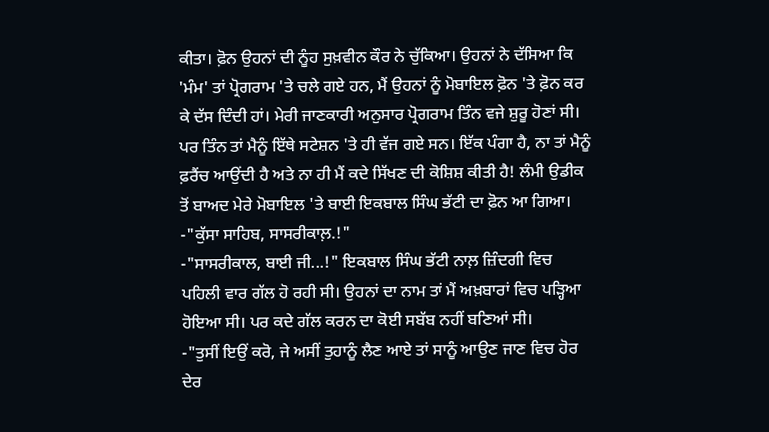ਕੀਤਾ। ਫ਼ੋਨ ਉਹਨਾਂ ਦੀ ਨੂੰਹ ਸੁਖ਼ਵੀਨ ਕੌਰ ਨੇ ਚੁੱਕਿਆ। ਉਹਨਾਂ ਨੇ ਦੱਸਿਆ ਕਿ 'ਮੰਮ' ਤਾਂ ਪ੍ਰੋਗਰਾਮ 'ਤੇ ਚਲੇ ਗਏ ਹਨ, ਮੈਂ ਉਹਨਾਂ ਨੂੰ ਮੋਬਾਇਲ ਫ਼ੋਨ 'ਤੇ ਫ਼ੋਨ ਕਰ ਕੇ ਦੱਸ ਦਿੰਦੀ ਹਾਂ। ਮੇਰੀ ਜਾਣਕਾਰੀ ਅਨੁਸਾਰ ਪ੍ਰੋਗਰਾਮ ਤਿੰਨ ਵਜੇ ਸ਼ੁਰੂ ਹੋਣਾਂ ਸੀ। ਪਰ ਤਿੰਨ ਤਾਂ ਮੈਨੂੰ ਇੱਥੇ ਸਟੇਸ਼ਨ 'ਤੇ ਹੀ ਵੱਜ ਗਏ ਸਨ। ਇੱਕ ਪੰਗਾ ਹੈ, ਨਾ ਤਾਂ ਮੈਨੂੰ ਫ਼ਰੈਂਚ ਆਉਂਦੀ ਹੈ ਅਤੇ ਨਾ ਹੀ ਮੈਂ ਕਦੇ ਸਿੱਖਣ ਦੀ ਕੋਸ਼ਿਸ਼ ਕੀਤੀ ਹੈ! ਲੰਮੀ ਉਡੀਕ ਤੋਂ ਬਾਅਦ ਮੇਰੇ ਮੋਬਾਇਲ 'ਤੇ ਬਾਈ ਇਕਬਾਲ ਸਿੰਘ ਭੱਟੀ ਦਾ ਫ਼ੋਨ ਆ ਗਿਆ।
-"ਕੁੱਸਾ ਸਾਹਿਬ, ਸਾਸਰੀਕਾਲ਼.!"
-"ਸਾਸਰੀਕਾਲ, ਬਾਈ ਜੀ...!" ਇਕਬਾਲ ਸਿੰਘ ਭੱਟੀ ਨਾਲ਼ ਜ਼ਿੰਦਗੀ ਵਿਚ ਪਹਿਲੀ ਵਾਰ ਗੱਲ ਹੋ ਰਹੀ ਸੀ। ਉਹਨਾਂ ਦਾ ਨਾਮ ਤਾਂ ਮੈਂ ਅਖ਼ਬਾਰਾਂ ਵਿਚ ਪੜ੍ਹਿਆ ਹੋਇਆ ਸੀ। ਪਰ ਕਦੇ ਗੱਲ ਕਰਨ ਦਾ ਕੋਈ ਸਬੱਬ ਨਹੀਂ ਬਣਿਆਂ ਸੀ।
-"ਤੁਸੀਂ ਇਉਂ ਕਰੋ, ਜੇ ਅਸੀਂ ਤੁਹਾਨੂੰ ਲੈਣ ਆਏ ਤਾਂ ਸਾਨੂੰ ਆਉਣ ਜਾਣ ਵਿਚ ਹੋਰ ਦੇਰ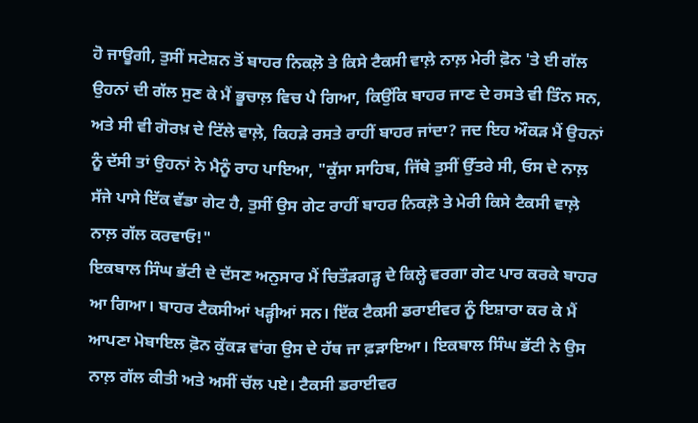ਹੋ ਜਾਊਗੀ, ਤੁਸੀਂ ਸਟੇਸ਼ਨ ਤੋਂ ਬਾਹਰ ਨਿਕਲ਼ੋ ਤੇ ਕਿਸੇ ਟੈਕਸੀ ਵਾਲ਼ੇ ਨਾਲ਼ ਮੇਰੀ ਫ਼ੋਨ 'ਤੇ ਈ ਗੱਲ ਉਹਨਾਂ ਦੀ ਗੱਲ ਸੁਣ ਕੇ ਮੈਂ ਭੂਚਾਲ਼ ਵਿਚ ਪੈ ਗਿਆ, ਕਿਉਂਕਿ ਬਾਹਰ ਜਾਣ ਦੇ ਰਸਤੇ ਵੀ ਤਿੰਨ ਸਨ, ਅਤੇ ਸੀ ਵੀ ਗੋਰਖ਼ ਦੇ ਟਿੱਲੇ ਵਾਲ਼ੇ, ਕਿਹੜੇ ਰਸਤੇ ਰਾਹੀਂ ਬਾਹਰ ਜਾਂਦਾ? ਜਦ ਇਹ ਔਕੜ ਮੈਂ ਉਹਨਾਂ ਨੂੰ ਦੱਸੀ ਤਾਂ ਉਹਨਾਂ ਨੇ ਮੈਨੂੰ ਰਾਹ ਪਾਇਆ, "ਕੁੱਸਾ ਸਾਹਿਬ, ਜਿੱਥੇ ਤੁਸੀਂ ਉੱਤਰੇ ਸੀ, ਓਸ ਦੇ ਨਾਲ਼ ਸੱਜੇ ਪਾਸੇ ਇੱਕ ਵੱਡਾ ਗੇਟ ਹੈ, ਤੁਸੀਂ ਉਸ ਗੇਟ ਰਾਹੀਂ ਬਾਹਰ ਨਿਕਲ਼ੋ ਤੇ ਮੇਰੀ ਕਿਸੇ ਟੈਕਸੀ ਵਾਲ਼ੇ ਨਾਲ਼ ਗੱਲ ਕਰਵਾਓ!"
ਇਕਬਾਲ ਸਿੰਘ ਭੱਟੀ ਦੇ ਦੱਸਣ ਅਨੁਸਾਰ ਮੈਂ ਚਿਤੌੜਗੜ੍ਹ ਦੇ ਕਿਲ੍ਹੇ ਵਰਗਾ ਗੇਟ ਪਾਰ ਕਰਕੇ ਬਾਹਰ ਆ ਗਿਆ। ਬਾਹਰ ਟੈਕਸੀਆਂ ਖੜ੍ਹੀਆਂ ਸਨ। ਇੱਕ ਟੈਕਸੀ ਡਰਾਈਵਰ ਨੂੰ ਇਸ਼ਾਰਾ ਕਰ ਕੇ ਮੈਂ ਆਪਣਾ ਮੋਬਾਇਲ ਫ਼ੋਨ ਕੁੱਕੜ ਵਾਂਗ ਉਸ ਦੇ ਹੱਥ ਜਾ ਫ਼ੜਾਇਆ। ਇਕਬਾਲ ਸਿੰਘ ਭੱਟੀ ਨੇ ਉਸ ਨਾਲ਼ ਗੱਲ ਕੀਤੀ ਅਤੇ ਅਸੀਂ ਚੱਲ ਪਏ। ਟੈਕਸੀ ਡਰਾਈਵਰ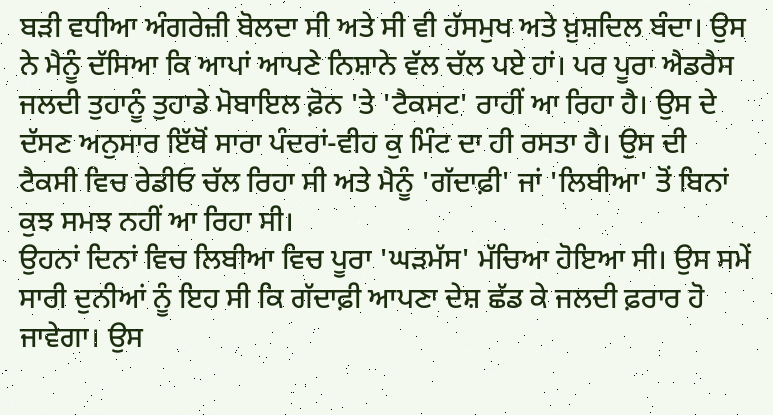ਬੜੀ ਵਧੀਆ ਅੰਗਰੇਜ਼ੀ ਬੋਲਦਾ ਸੀ ਅਤੇ ਸੀ ਵੀ ਹੱਸਮੁਖ ਅਤੇ ਖ਼ੁਸ਼ਦਿਲ ਬੰਦਾ। ਉਸ ਨੇ ਮੈਨੂੰ ਦੱਸਿਆ ਕਿ ਆਪਾਂ ਆਪਣੇ ਨਿਸ਼ਾਨੇ ਵੱਲ ਚੱਲ ਪਏ ਹਾਂ। ਪਰ ਪੂਰਾ ਐਡਰੈਸ ਜਲਦੀ ਤੁਹਾਨੂੰ ਤੁਹਾਡੇ ਮੋਬਾਇਲ ਫ਼ੋਨ 'ਤੇ 'ਟੈਕਸਟ' ਰਾਹੀਂ ਆ ਰਿਹਾ ਹੈ। ਉਸ ਦੇ ਦੱਸਣ ਅਨੁਸਾਰ ਇੱਥੋਂ ਸਾਰਾ ਪੰਦਰਾਂ-ਵੀਹ ਕੁ ਮਿੰਟ ਦਾ ਹੀ ਰਸਤਾ ਹੈ। ਉਸ ਦੀ ਟੈਕਸੀ ਵਿਚ ਰੇਡੀਓ ਚੱਲ ਰਿਹਾ ਸੀ ਅਤੇ ਮੈਨੂੰ 'ਗੱਦਾਫ਼ੀ' ਜਾਂ 'ਲਿਬੀਆ' ਤੋਂ ਬਿਨਾਂ ਕੁਝ ਸਮਝ ਨਹੀਂ ਆ ਰਿਹਾ ਸੀ।
ਉਹਨਾਂ ਦਿਨਾਂ ਵਿਚ ਲਿਬੀਆ ਵਿਚ ਪੂਰਾ 'ਘੜਮੱਸ' ਮੱਚਿਆ ਹੋਇਆ ਸੀ। ਉਸ ਸਮੇਂ ਸਾਰੀ ਦੁਨੀਆਂ ਨੂੰ ਇਹ ਸੀ ਕਿ ਗੱਦਾਫ਼ੀ ਆਪਣਾ ਦੇਸ਼ ਛੱਡ ਕੇ ਜਲਦੀ ਫ਼ਰਾਰ ਹੋ ਜਾਵੇਗਾ। ਉਸ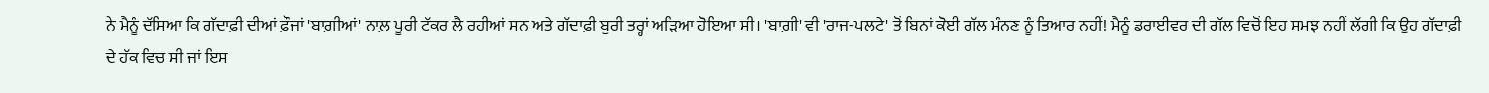ਨੇ ਮੈਨੂੰ ਦੱਸਿਆ ਕਿ ਗੱਦਾਫ਼ੀ ਦੀਆਂ ਫ਼ੌਜਾਂ 'ਬਾਗ਼ੀਆਂ' ਨਾਲ਼ ਪੂਰੀ ਟੱਕਰ ਲੈ ਰਹੀਆਂ ਸਨ ਅਤੇ ਗੱਦਾਫ਼ੀ ਬੁਰੀ ਤਰ੍ਹਾਂ ਅੜਿਆ ਹੋਇਆ ਸੀ। 'ਬਾਗ਼ੀ' ਵੀ 'ਰਾਜ-ਪਲਟੇ' ਤੋਂ ਬਿਨਾਂ ਕੋਈ ਗੱਲ ਮੰਨਣ ਨੂੰ ਤਿਆਰ ਨਹੀਂ! ਮੈਨੂੰ ਡਰਾਈਵਰ ਦੀ ਗੱਲ ਵਿਚੋਂ ਇਹ ਸਮਝ ਨਹੀਂ ਲੱਗੀ ਕਿ ਉਹ ਗੱਦਾਫ਼ੀ ਦੇ ਹੱਕ ਵਿਚ ਸੀ ਜਾਂ ਇਸ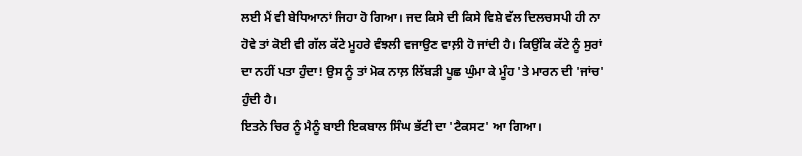ਲਈ ਮੈਂ ਵੀ ਬੇਧਿਆਨਾਂ ਜਿਹਾ ਹੋ ਗਿਆ। ਜਦ ਕਿਸੇ ਦੀ ਕਿਸੇ ਵਿਸ਼ੇ ਵੱਲ ਦਿਲਚਸਪੀ ਹੀ ਨਾ ਹੋਵੇ ਤਾਂ ਕੋਈ ਵੀ ਗੱਲ ਕੱਟੇ ਮੂਹਰੇ ਵੰਝਲੀ ਵਜਾਉਣ ਵਾਲ਼ੀ ਹੋ ਜਾਂਦੀ ਹੈ। ਕਿਉਂਕਿ ਕੱਟੇ ਨੂੰ ਸੁਰਾਂ ਦਾ ਨਹੀਂ ਪਤਾ ਹੁੰਦਾ! ਉਸ ਨੂੰ ਤਾਂ ਮੋਕ ਨਾਲ਼ ਲਿੱਬੜੀ ਪੂਛ ਘੁੰਮਾ ਕੇ ਮੂੰਹ 'ਤੇ ਮਾਰਨ ਦੀ 'ਜਾਂਚ' ਹੁੰਦੀ ਹੈ।
ਇਤਨੇ ਚਿਰ ਨੂੰ ਮੈਨੂੰ ਬਾਈ ਇਕਬਾਲ ਸਿੰਘ ਭੱਟੀ ਦਾ 'ਟੈਕਸਟ' ਆ ਗਿਆ।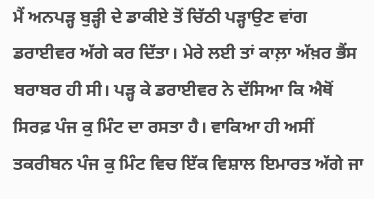ਮੈਂ ਅਨਪੜ੍ਹ ਬੁੜ੍ਹੀ ਦੇ ਡਾਕੀਏ ਤੋਂ ਚਿੱਠੀ ਪੜ੍ਹਾਉਣ ਵਾਂਗ ਡਰਾਈਵਰ ਅੱਗੇ ਕਰ ਦਿੱਤਾ। ਮੇਰੇ ਲਈ ਤਾਂ ਕਾਲ਼ਾ ਅੱਖ਼ਰ ਭੈਂਸ ਬਰਾਬਰ ਹੀ ਸੀ। ਪੜ੍ਹ ਕੇ ਡਰਾਈਵਰ ਨੇ ਦੱਸਿਆ ਕਿ ਐਥੋਂ ਸਿਰਫ਼ ਪੰਜ ਕੁ ਮਿੰਟ ਦਾ ਰਸਤਾ ਹੈ। ਵਾਕਿਆ ਹੀ ਅਸੀਂ ਤਕਰੀਬਨ ਪੰਜ ਕੁ ਮਿੰਟ ਵਿਚ ਇੱਕ ਵਿਸ਼ਾਲ ਇਮਾਰਤ ਅੱਗੇ ਜਾ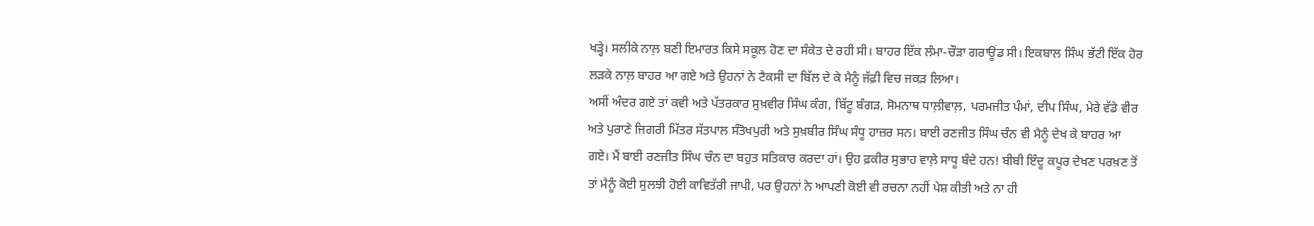ਖੜ੍ਹੇ। ਸਲੀਕੇ ਨਾਲ਼ ਬਣੀ ਇਮਾਰਤ ਕਿਸੇ ਸਕੂਲ ਹੋਣ ਦਾ ਸੰਕੇਤ ਦੇ ਰਹੀ ਸੀ। ਬਾਹਰ ਇੱਕ ਲੰਮਾ-ਚੌੜਾ ਗਰਾਊਂਡ ਸੀ। ਇਕਬਾਲ ਸਿੰਘ ਭੱਟੀ ਇੱਕ ਹੋਰ ਲੜਕੇ ਨਾਲ਼ ਬਾਹਰ ਆ ਗਏ ਅਤੇ ਉਹਨਾਂ ਨੇ ਟੈਕਸੀ ਦਾ ਬਿੱਲ ਦੇ ਕੇ ਮੈਨੂੰ ਜੱਫ਼ੀ ਵਿਚ ਜਕੜ ਲਿਆ।
ਅਸੀਂ ਅੰਦਰ ਗਏ ਤਾਂ ਕਵੀ ਅਤੇ ਪੱਤਰਕਾਰ ਸੁਖ਼ਵੀਰ ਸਿੰਘ ਕੰਗ, ਬਿੱਟੂ ਬੰਗੜ, ਸੋਮਨਾਥ ਧਾਲ਼ੀਵਾਲ਼, ਪਰਮਜੀਤ ਪੰਮਾਂ, ਦੀਪ ਸਿੰਘ, ਮੇਰੇ ਵੱਡੇ ਵੀਰ ਅਤੇ ਪੁਰਾਣੇ ਜਿਗਰੀ ਮਿੱਤਰ ਸੱਤਪਾਲ ਸੰਤੋਖਪੁਰੀ ਅਤੇ ਸੁਖ਼ਬੀਰ ਸਿੰਘ ਸੰਧੂ ਹਾਜ਼ਰ ਸਨ। ਬਾਈ ਰਣਜੀਤ ਸਿੰਘ ਚੰਨ ਵੀ ਮੈਨੂੰ ਦੇਖ ਕੇ ਬਾਹਰ ਆ ਗਏ। ਮੈਂ ਬਾਈ ਰਣਜੀਤ ਸਿੰਘ ਚੰਨ ਦਾ ਬਹੁਤ ਸਤਿਕਾਰ ਕਰਦਾ ਹਾਂ। ਉਹ ਫ਼ਕੀਰ ਸੁਭਾਹ ਵਾਲ਼ੇ ਸਾਧੂ ਬੰਦੇ ਹਨ! ਬੀਬੀ ਇੰਦੂ ਕਪੂਰ ਦੇਖਣ ਪਰਖ਼ਣ ਤੋਂ ਤਾਂ ਮੈਨੂੰ ਕੋਈ ਸੁਲਝੀ ਹੋਈ ਕਾਵਿਤੱਰੀ ਜਾਪੀ, ਪਰ ਉਹਨਾਂ ਨੇ ਆਪਣੀ ਕੋਈ ਵੀ ਰਚਨਾ ਨਹੀਂ ਪੇਸ਼ ਕੀਤੀ ਅਤੇ ਨਾ ਹੀ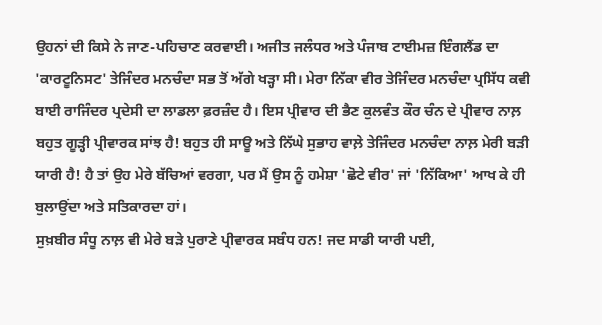ਉਹਨਾਂ ਦੀ ਕਿਸੇ ਨੇ ਜਾਣ-ਪਹਿਚਾਣ ਕਰਵਾਈ। ਅਜੀਤ ਜਲੰਧਰ ਅਤੇ ਪੰਜਾਬ ਟਾਈਮਜ਼ ਇੰਗਲੈਂਡ ਦਾ 'ਕਾਰਟੂਨਿਸਟ' ਤੇਜਿੰਦਰ ਮਨਚੰਦਾ ਸਭ ਤੋਂ ਅੱਗੇ ਖੜ੍ਹਾ ਸੀ। ਮੇਰਾ ਨਿੱਕਾ ਵੀਰ ਤੇਜਿੰਦਰ ਮਨਚੰਦਾ ਪ੍ਰਸਿੱਧ ਕਵੀ ਬਾਈ ਰਾਜਿੰਦਰ ਪ੍ਰਦੇਸੀ ਦਾ ਲਾਡਲਾ ਫ਼ਰਜ਼ੰਦ ਹੈ। ਇਸ ਪ੍ਰੀਵਾਰ ਦੀ ਭੈਣ ਕੁਲਵੰਤ ਕੌਰ ਚੰਨ ਦੇ ਪ੍ਰੀਵਾਰ ਨਾਲ਼ ਬਹੁਤ ਗੂੜ੍ਹੀ ਪ੍ਰੀਵਾਰਕ ਸਾਂਝ ਹੈ! ਬਹੁਤ ਹੀ ਸਾਊ ਅਤੇ ਨਿੱਘੇ ਸੁਭਾਹ ਵਾਲ਼ੇ ਤੇਜਿੰਦਰ ਮਨਚੰਦਾ ਨਾਲ਼ ਮੇਰੀ ਬੜੀ ਯਾਰੀ ਹੈ! ਹੈ ਤਾਂ ਉਹ ਮੇਰੇ ਬੱਚਿਆਂ ਵਰਗਾ, ਪਰ ਮੈਂ ਉਸ ਨੂੰ ਹਮੇਸ਼ਾ 'ਛੋਟੇ ਵੀਰ' ਜਾਂ 'ਨਿੱਕਿਆ' ਆਖ ਕੇ ਹੀ ਬੁਲਾਉਂਦਾ ਅਤੇ ਸਤਿਕਾਰਦਾ ਹਾਂ।
ਸੁਖ਼ਬੀਰ ਸੰਧੂ ਨਾਲ਼ ਵੀ ਮੇਰੇ ਬੜੇ ਪੁਰਾਣੇ ਪ੍ਰੀਵਾਰਕ ਸਬੰਧ ਹਨ! ਜਦ ਸਾਡੀ ਯਾਰੀ ਪਈ,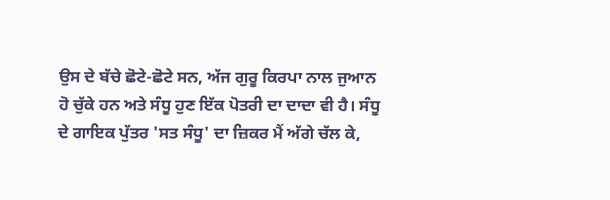ਉਸ ਦੇ ਬੱਚੇ ਛੋਟੇ-ਛੋਟੇ ਸਨ, ਅੱਜ ਗੁਰੂ ਕਿਰਪਾ ਨਾਲ ਜੁਆਨ ਹੋ ਚੁੱਕੇ ਹਨ ਅਤੇ ਸੰਧੂ ਹੁਣ ਇੱਕ ਪੋਤਰੀ ਦਾ ਦਾਦਾ ਵੀ ਹੈ। ਸੰਧੂ ਦੇ ਗਾਇਕ ਪੁੱਤਰ 'ਸਤ ਸੰਧੂ' ਦਾ ਜ਼ਿਕਰ ਮੈਂ ਅੱਗੇ ਚੱਲ ਕੇ,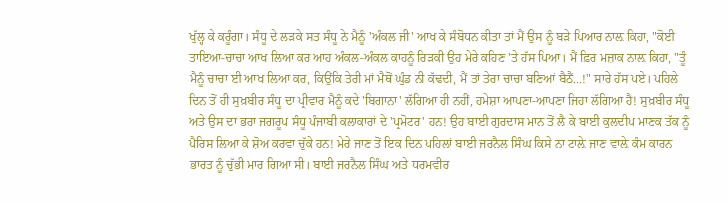ਖੁੱਲ੍ਹ ਕੇ ਕਰੂੰਗਾ। ਸੰਧੂ ਦੇ ਲੜਕੇ ਸਤ ਸੰਧੂ ਨੇ ਮੈਨੂੰ 'ਅੰਕਲ ਜੀ' ਆਖ ਕੇ ਸੰਬੋਧਨ ਕੀਤਾ ਤਾਂ ਮੈਂ ਉਸ ਨੂੰ ਬੜੇ ਪਿਆਰ ਨਾਲ਼ ਕਿਹਾ, "ਕੋਈ ਤਾਇਆ-ਚਾਚਾ ਆਖ ਲਿਆ ਕਰ ਆਹ ਅੰਕਲ-ਅੰਕਲ ਕਾਹਨੂੰ ਰਿੜਕੀ ਉਹ ਮੇਰੇ ਕਹਿਣ 'ਤੇ ਹੱਸ ਪਿਆ। ਮੈਂ ਫ਼ਿਰ ਮਜ਼ਾਕ ਨਾਲ਼ ਕਿਹਾ, "ਤੂੰ ਮੈਨੂੰ ਚਾਚਾ ਈ ਆਖ ਲਿਆ ਕਰ, ਕਿਉਂਕਿ ਤੇਰੀ ਮਾਂ ਮੈਥੋਂ ਘੁੰਡ ਨੀ ਕੱਢਦੀ, ਮੈਂ ਤਾਂ ਤੇਰਾ ਚਾਚਾ ਬਣਿਆਂ ਬੈਠੈਂ...!" ਸਾਰੇ ਹੱਸ ਪਏ। ਪਹਿਲੇ ਦਿਨ ਤੋਂ ਹੀ ਸੁਖ਼ਬੀਰ ਸੰਧੂ ਦਾ ਪ੍ਰੀਵਾਰ ਮੈਨੂੰ ਕਦੇ 'ਬਿਗਾਨਾ' ਲੱਗਿਆ ਹੀ ਨਹੀਂ, ਹਮੇਸ਼ਾ ਆਪਣਾ-ਆਪਣਾ ਜਿਹਾ ਲੱਗਿਆ ਹੈ! ਸੁਖ਼ਬੀਰ ਸੰਧੂ ਅਤੇ ਉਸ ਦਾ ਭਰਾ ਜਗਰੂਪ ਸੰਧੂ ਪੰਜਾਬੀ ਕਲਾਕਾਰਾਂ ਦੇ 'ਪ੍ਰਮੋਟਰ' ਹਨ! ਉਹ ਬਾਈ ਗੁਰਦਾਸ ਮਾਨ ਤੋਂ ਲੈ ਕੇ ਬਾਈ ਕੁਲਦੀਪ ਮਾਣਕ ਤੱਕ ਨੂੰ ਪੈਰਿਸ ਲਿਆ ਕੇ ਸ਼ੋਅ ਕਰਵਾ ਚੁੱਕੇ ਹਨ! ਮੇਰੇ ਜਾਣ ਤੋਂ ਇਕ ਦਿਨ ਪਹਿਲਾਂ ਬਾਈ ਜਰਨੈਲ ਸਿੰਘ ਕਿਸੇ ਨਾ ਟਾਲ਼ੇ ਜਾਣ ਵਾਲ਼ੇ ਕੰਮ ਕਾਰਨ ਭਾਰਤ ਨੂੰ ਚੁੱਭੀ ਮਾਰ ਗਿਆ ਸੀ। ਬਾਈ ਜਰਨੈਲ ਸਿੰਘ ਅਤੇ ਧਰਮਵੀਰ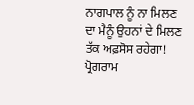ਨਾਗਪਾਲ ਨੂੰ ਨਾ ਮਿਲਣ ਦਾ ਮੈਨੂੰ ਉਹਨਾਂ ਦੇ ਮਿਲਣ ਤੱਕ ਅਫ਼ਸੋਸ ਰਹੇਗਾ!
ਪ੍ਰੋਗਰਾਮ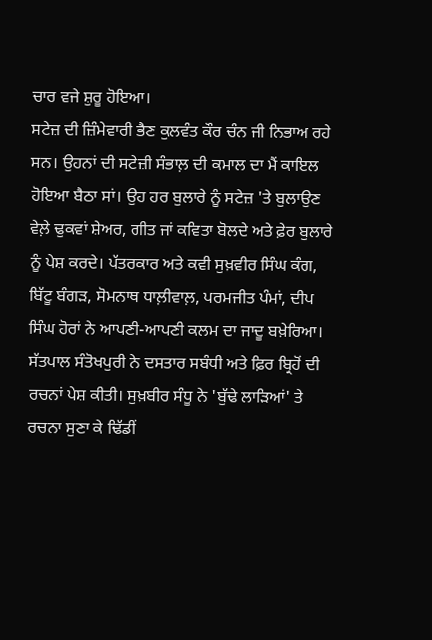ਚਾਰ ਵਜੇ ਸ਼ੁਰੂ ਹੋਇਆ।
ਸਟੇਜ਼ ਦੀ ਜ਼ਿੰਮੇਵਾਰੀ ਭੈਣ ਕੁਲਵੰਤ ਕੌਰ ਚੰਨ ਜੀ ਨਿਭਾਅ ਰਹੇ ਸਨ। ਉਹਨਾਂ ਦੀ ਸਟੇਜ਼ੀ ਸੰਭਾਲ਼ ਦੀ ਕਮਾਲ ਦਾ ਮੈਂ ਕਾਇਲ ਹੋਇਆ ਬੈਠਾ ਸਾਂ। ਉਹ ਹਰ ਬੁਲਾਰੇ ਨੂੰ ਸਟੇਜ਼ 'ਤੇ ਬੁਲਾਉਣ ਵੇਲ਼ੇ ਢੁਕਵਾਂ ਸ਼ੇਅਰ, ਗੀਤ ਜਾਂ ਕਵਿਤਾ ਬੋਲਦੇ ਅਤੇ ਫ਼ੇਰ ਬੁਲਾਰੇ ਨੂੰ ਪੇਸ਼ ਕਰਦੇ। ਪੱਤਰਕਾਰ ਅਤੇ ਕਵੀ ਸੁਖ਼ਵੀਰ ਸਿੰਘ ਕੰਗ, ਬਿੱਟੂ ਬੰਗੜ, ਸੋਮਨਾਥ ਧਾਲ਼ੀਵਾਲ਼, ਪਰਮਜੀਤ ਪੰਮਾਂ, ਦੀਪ ਸਿੰਘ ਹੋਰਾਂ ਨੇ ਆਪਣੀ-ਆਪਣੀ ਕਲਮ ਦਾ ਜਾਦੂ ਬਖ਼ੇਰਿਆ। ਸੱਤਪਾਲ ਸੰਤੋਖਪੁਰੀ ਨੇ ਦਸਤਾਰ ਸਬੰਧੀ ਅਤੇ ਫ਼ਿਰ ਬ੍ਰਿਹੋਂ ਦੀ ਰਚਨਾਂ ਪੇਸ਼ ਕੀਤੀ। ਸੁਖ਼ਬੀਰ ਸੰਧੂ ਨੇ 'ਬੁੱਢੇ ਲਾੜਿਆਂ' ਤੇ ਰਚਨਾ ਸੁਣਾ ਕੇ ਢਿੱਡੀਂ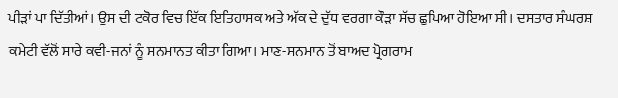ਪੀੜਾਂ ਪਾ ਦਿੱਤੀਆਂ। ਉਸ ਦੀ ਟਕੋਰ ਵਿਚ ਇੱਕ ਇਤਿਹਾਸਕ ਅਤੇ ਅੱਕ ਦੇ ਦੁੱਧ ਵਰਗਾ ਕੌੜਾ ਸੱਚ ਛੁਪਿਆ ਹੋਇਆ ਸੀ। ਦਸਤਾਰ ਸੰਘਰਸ਼ ਕਮੇਟੀ ਵੱਲੋਂ ਸਾਰੇ ਕਵੀ-ਜਨਾਂ ਨੂੰ ਸਨਮਾਨਤ ਕੀਤਾ ਗਿਆ। ਮਾਣ-ਸਨਮਾਨ ਤੋਂ ਬਾਅਦ ਪ੍ਰੋਗਰਾਮ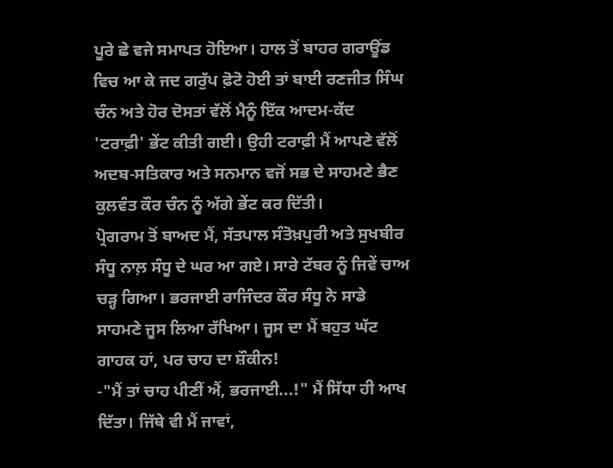ਪੂਰੇ ਛੇ ਵਜੇ ਸਮਾਪਤ ਹੋਇਆ। ਹਾਲ ਤੋਂ ਬਾਹਰ ਗਰਾਊਂਡ ਵਿਚ ਆ ਕੇ ਜਦ ਗਰੁੱਪ ਫ਼ੋਟੋ ਹੋਈ ਤਾਂ ਬਾਈ ਰਣਜੀਤ ਸਿੰਘ ਚੰਨ ਅਤੇ ਹੋਰ ਦੋਸਤਾਂ ਵੱਲੋਂ ਮੈਨੂੰ ਇੱਕ ਆਦਮ-ਕੱਦ 'ਟਰਾਫ਼ੀ' ਭੇਂਟ ਕੀਤੀ ਗਈ। ਉਹੀ ਟਰਾਫ਼ੀ ਮੈਂ ਆਪਣੇ ਵੱਲੋਂ ਅਦਬ-ਸਤਿਕਾਰ ਅਤੇ ਸਨਮਾਨ ਵਜੋਂ ਸਭ ਦੇ ਸਾਹਮਣੇ ਭੈਣ ਕੁਲਵੰਤ ਕੌਰ ਚੰਨ ਨੂੰ ਅੱਗੇ ਭੇਂਟ ਕਰ ਦਿੱਤੀ।
ਪ੍ਰੋਗਰਾਮ ਤੋਂ ਬਾਅਦ ਮੈਂ, ਸੱਤਪਾਲ ਸੰਤੋਖ਼ਪੁਰੀ ਅਤੇ ਸੁਖਬੀਰ ਸੰਧੂ ਨਾਲ਼ ਸੰਧੂ ਦੇ ਘਰ ਆ ਗਏ। ਸਾਰੇ ਟੱਬਰ ਨੂੰ ਜਿਵੇਂ ਚਾਅ ਚੜ੍ਹ ਗਿਆ। ਭਰਜਾਈ ਰਾਜਿੰਦਰ ਕੌਰ ਸੰਧੂ ਨੇ ਸਾਡੇ ਸਾਹਮਣੇ ਜੂਸ ਲਿਆ ਰੱਖਿਆ। ਜੂਸ ਦਾ ਮੈਂ ਬਹੁਤ ਘੱਟ ਗਾਹਕ ਹਾਂ, ਪਰ ਚਾਹ ਦਾ ਸ਼ੌਕੀਨ!
-"ਮੈਂ ਤਾਂ ਚਾਹ ਪੀਣੀਂ ਐਂ, ਭਰਜਾਈ...!" ਮੈਂ ਸਿੱਧਾ ਹੀ ਆਖ ਦਿੱਤਾ। ਜਿੱਥੇ ਵੀ ਮੈਂ ਜਾਵਾਂ,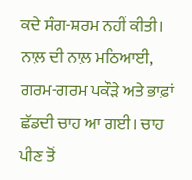ਕਦੇ ਸੰਗ-ਸ਼ਰਮ ਨਹੀਂ ਕੀਤੀ।
ਨਾਲ਼ ਦੀ ਨਾਲ਼ ਮਠਿਆਈ, ਗਰਮ-ਗਰਮ ਪਕੌੜੇ ਅਤੇ ਭਾਫ਼ਾਂ ਛੱਡਦੀ ਚਾਹ ਆ ਗਈ। ਚਾਹ ਪੀਣ ਤੋਂ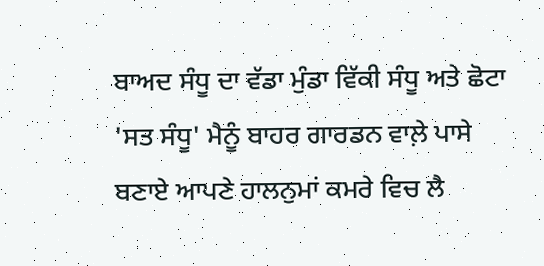ਬਾਅਦ ਸੰਧੂ ਦਾ ਵੱਡਾ ਮੁੰਡਾ ਵਿੱਕੀ ਸੰਧੂ ਅਤੇ ਛੋਟਾ 'ਸਤ ਸੰਧੂ' ਮੈਨੂੰ ਬਾਹਰ ਗਾਰਡਨ ਵਾਲ਼ੇ ਪਾਸੇ ਬਣਾਏ ਆਪਣੇ ਹਾਲਨੁਮਾਂ ਕਮਰੇ ਵਿਚ ਲੈ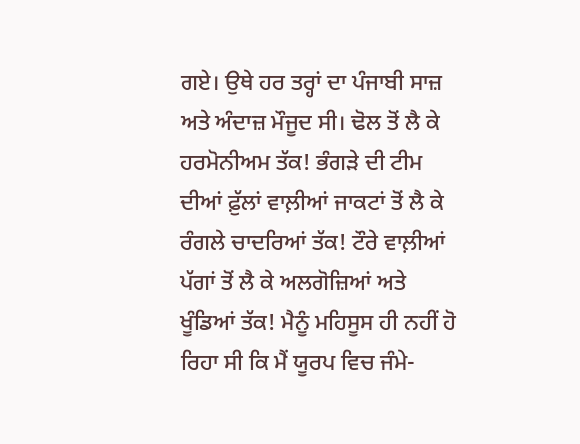ਗਏ। ਉਥੇ ਹਰ ਤਰ੍ਹਾਂ ਦਾ ਪੰਜਾਬੀ ਸਾਜ਼ ਅਤੇ ਅੰਦਾਜ਼ ਮੌਜੂਦ ਸੀ। ਢੋਲ ਤੋਂ ਲੈ ਕੇ ਹਰਮੋਨੀਅਮ ਤੱਕ! ਭੰਗੜੇ ਦੀ ਟੀਮ ਦੀਆਂ ਫ਼ੁੱਲਾਂ ਵਾਲ਼ੀਆਂ ਜਾਕਟਾਂ ਤੋਂ ਲੈ ਕੇ ਰੰਗਲੇ ਚਾਦਰਿਆਂ ਤੱਕ! ਟੌਰੇ ਵਾਲ਼ੀਆਂ ਪੱਗਾਂ ਤੋਂ ਲੈ ਕੇ ਅਲਗੋਜ਼ਿਆਂ ਅਤੇ ਖੂੰਡਿਆਂ ਤੱਕ! ਮੈਨੂੰ ਮਹਿਸੂਸ ਹੀ ਨਹੀਂ ਹੋ ਰਿਹਾ ਸੀ ਕਿ ਮੈਂ ਯੂਰਪ ਵਿਚ ਜੰਮੇ-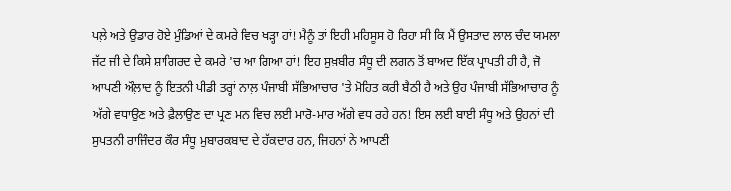ਪਲ਼ੇ ਅਤੇ ਉਡਾਰ ਹੋਏ ਮੁੰਡਿਆਂ ਦੇ ਕਮਰੇ ਵਿਚ ਖੜ੍ਹਾ ਹਾਂ! ਮੈਨੂੰ ਤਾਂ ਇਹੀ ਮਹਿਸੂਸ ਹੋ ਰਿਹਾ ਸੀ ਕਿ ਮੈਂ ਉਸਤਾਦ ਲਾਲ ਚੰਦ ਯਮਲਾ ਜੱਟ ਜੀ ਦੇ ਕਿਸੇ ਸ਼ਾਗਿਰਦ ਦੇ ਕਮਰੇ 'ਚ ਆ ਗਿਆ ਹਾਂ! ਇਹ ਸੁਖ਼ਬੀਰ ਸੰਧੂ ਦੀ ਲਗਨ ਤੋਂ ਬਾਅਦ ਇੱਕ ਪ੍ਰਾਪਤੀ ਹੀ ਹੈ, ਜੋ ਆਪਣੀ ਔਲ਼ਾਦ ਨੂੰ ਇਤਨੀ ਪੀਡੀ ਤਰ੍ਹਾਂ ਨਾਲ਼ ਪੰਜਾਬੀ ਸੱਭਿਆਚਾਰ 'ਤੇ ਮੋਹਿਤ ਕਰੀ ਬੈਠੀ ਹੈ ਅਤੇ ਉਹ ਪੰਜਾਬੀ ਸੱਭਿਆਚਾਰ ਨੂੰ ਅੱਗੇ ਵਧਾਉਣ ਅਤੇ ਫ਼ੈਲਾਉਣ ਦਾ ਪ੍ਰਣ ਮਨ ਵਿਚ ਲਈ ਮਾਰੋ-ਮਾਰ ਅੱਗੇ ਵਧ ਰਹੇ ਹਨ! ਇਸ ਲਈ ਬਾਈ ਸੰਧੂ ਅਤੇ ਉਹਨਾਂ ਦੀ ਸੁਪਤਨੀ ਰਾਜਿੰਦਰ ਕੌਰ ਸੰਧੂ ਮੁਬਾਰਕਬਾਦ ਦੇ ਹੱਕਦਾਰ ਹਨ, ਜਿਹਨਾਂ ਨੇ ਆਪਣੀ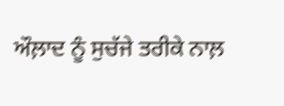ਔਲ਼ਾਦ ਨੂੰ ਸੁਚੱਜੇ ਤਰੀਕੇ ਨਾਲ਼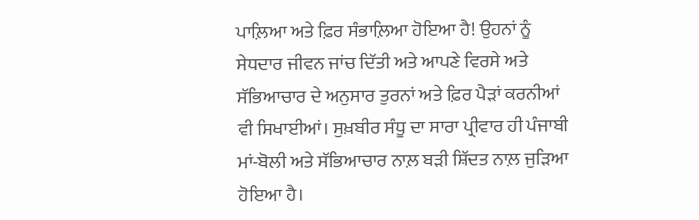ਪਾਲ਼ਿਆ ਅਤੇ ਫ਼ਿਰ ਸੰਭਾਲ਼ਿਆ ਹੋਇਆ ਹੈ! ਉਹਨਾਂ ਨੂੰ ਸੇਧਦਾਰ ਜੀਵਨ ਜਾਂਚ ਦਿੱਤੀ ਅਤੇ ਆਪਣੇ ਵਿਰਸੇ ਅਤੇ ਸੱਭਿਆਚਾਰ ਦੇ ਅਨੁਸਾਰ ਤੁਰਨਾਂ ਅਤੇ ਫ਼ਿਰ ਪੈੜਾਂ ਕਰਨੀਆਂ ਵੀ ਸਿਖਾਈਆਂ। ਸੁਖ਼ਬੀਰ ਸੰਧੂ ਦਾ ਸਾਰਾ ਪ੍ਰੀਵਾਰ ਹੀ ਪੰਜਾਬੀ ਮਾਂ-ਬੋਲੀ ਅਤੇ ਸੱਭਿਆਚਾਰ ਨਾਲ਼ ਬੜੀ ਸ਼ਿੱਦਤ ਨਾਲ਼ ਜੁੜਿਆ ਹੋਇਆ ਹੈ।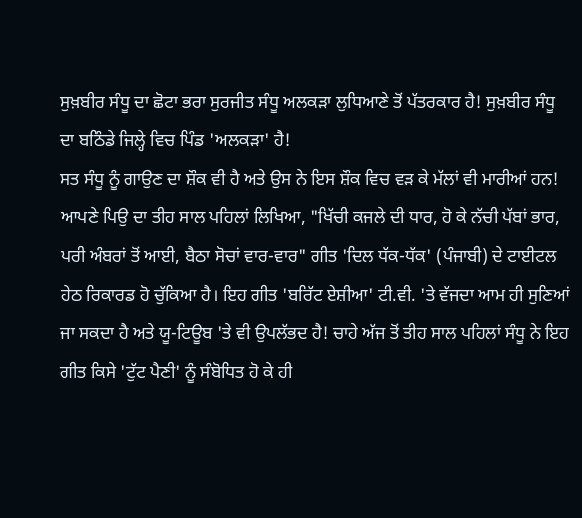ਸੁਖ਼ਬੀਰ ਸੰਧੂ ਦਾ ਛੋਟਾ ਭਰਾ ਸੁਰਜੀਤ ਸੰਧੂ ਅਲਕੜਾ ਲੁਧਿਆਣੇ ਤੋਂ ਪੱਤਰਕਾਰ ਹੈ! ਸੁਖ਼ਬੀਰ ਸੰਧੂ ਦਾ ਬਠਿੰਡੇ ਜਿਲ੍ਹੇ ਵਿਚ ਪਿੰਡ 'ਅਲਕੜਾ' ਹੈ!
ਸਤ ਸੰਧੂ ਨੂੰ ਗਾਉਣ ਦਾ ਸ਼ੌਕ ਵੀ ਹੈ ਅਤੇ ਉਸ ਨੇ ਇਸ ਸ਼ੌਕ ਵਿਚ ਵੜ ਕੇ ਮੱਲਾਂ ਵੀ ਮਾਰੀਆਂ ਹਨ! ਆਪਣੇ ਪਿਉ ਦਾ ਤੀਹ ਸਾਲ ਪਹਿਲਾਂ ਲਿਖਿਆ, "ਖਿੱਚੀ ਕਜਲੇ ਦੀ ਧਾਰ, ਹੋ ਕੇ ਨੱਚੀ ਪੱਬਾਂ ਭਾਰ, ਪਰੀ ਅੰਬਰਾਂ ਤੋਂ ਆਈ, ਬੈਠਾ ਸੋਚਾਂ ਵਾਰ-ਵਾਰ" ਗੀਤ 'ਦਿਲ ਧੱਕ-ਧੱਕ' (ਪੰਜਾਬੀ) ਦੇ ਟਾਈਟਲ ਹੇਠ ਰਿਕਾਰਡ ਹੋ ਚੁੱਕਿਆ ਹੈ। ਇਹ ਗੀਤ 'ਬਰਿੱਟ ਏਸ਼ੀਆ' ਟੀ.ਵੀ. 'ਤੇ ਵੱਜਦਾ ਆਮ ਹੀ ਸੁਣਿਆਂ ਜਾ ਸਕਦਾ ਹੈ ਅਤੇ ਯੂ-ਟਿਊਬ 'ਤੇ ਵੀ ਉਪਲੱਭਦ ਹੈ! ਚਾਹੇ ਅੱਜ ਤੋਂ ਤੀਹ ਸਾਲ ਪਹਿਲਾਂ ਸੰਧੂ ਨੇ ਇਹ ਗੀਤ ਕਿਸੇ 'ਟੁੱਟ ਪੈਣੀ' ਨੂੰ ਸੰਬੋਧਿਤ ਹੋ ਕੇ ਹੀ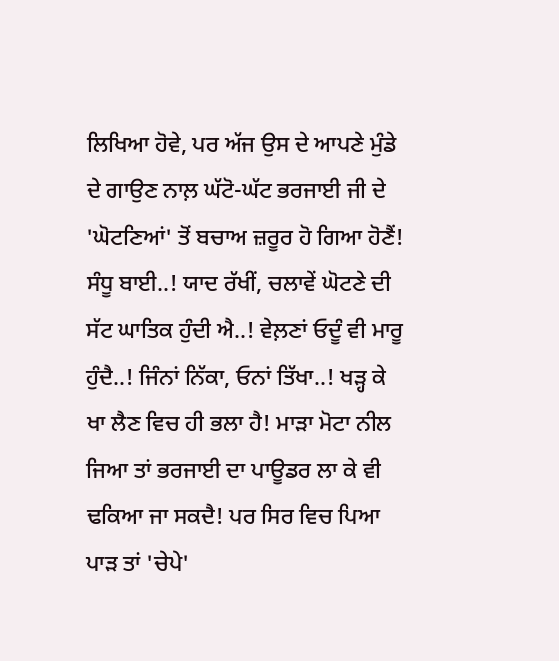ਲਿਖਿਆ ਹੋਵੇ, ਪਰ ਅੱਜ ਉਸ ਦੇ ਆਪਣੇ ਮੁੰਡੇ ਦੇ ਗਾਉਣ ਨਾਲ਼ ਘੱਟੋ-ਘੱਟ ਭਰਜਾਈ ਜੀ ਦੇ 'ਘੋਟਣਿਆਂ' ਤੋਂ ਬਚਾਅ ਜ਼ਰੂਰ ਹੋ ਗਿਆ ਹੋਣੈਂ! ਸੰਧੂ ਬਾਈ..! ਯਾਦ ਰੱਖੀਂ, ਚਲਾਵੇਂ ਘੋਟਣੇ ਦੀ ਸੱਟ ਘਾਤਿਕ ਹੁੰਦੀ ਐ..! ਵੇਲ਼ਣਾਂ ਓਦੂੰ ਵੀ ਮਾਰੂ ਹੁੰਦੈ..! ਜਿੰਨਾਂ ਨਿੱਕਾ, ਓਨਾਂ ਤਿੱਖਾ..! ਖੜ੍ਹ ਕੇ ਖਾ ਲੈਣ ਵਿਚ ਹੀ ਭਲਾ ਹੈ! ਮਾੜਾ ਮੋਟਾ ਨੀਲ ਜਿਆ ਤਾਂ ਭਰਜਾਈ ਦਾ ਪਾਊਡਰ ਲਾ ਕੇ ਵੀ ਢਕਿਆ ਜਾ ਸਕਦੈ! ਪਰ ਸਿਰ ਵਿਚ ਪਿਆ ਪਾੜ ਤਾਂ 'ਚੇਪੇ'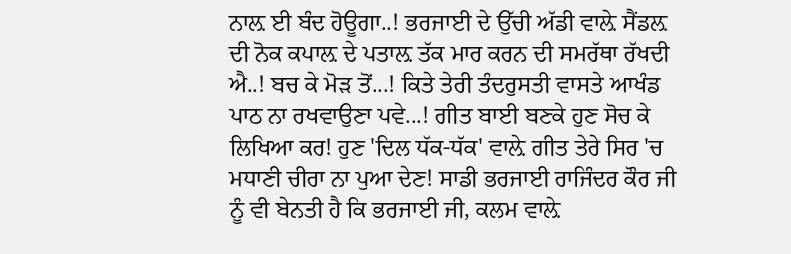ਨਾਲ਼ ਈ ਬੰਦ ਹੋਊਗਾ..! ਭਰਜਾਈ ਦੇ ਉੱਚੀ ਅੱਡੀ ਵਾਲ਼ੇ ਸੈਂਡਲ਼ ਦੀ ਨੋਕ ਕਪਾਲ਼ ਦੇ ਪਤਾਲ਼ ਤੱਕ ਮਾਰ ਕਰਨ ਦੀ ਸਮਰੱਥਾ ਰੱਖਦੀ ਐ..! ਬਚ ਕੇ ਮੋੜ ਤੋਂ...! ਕਿਤੇ ਤੇਰੀ ਤੰਦਰੁਸਤੀ ਵਾਸਤੇ ਆਖੰਡ ਪਾਠ ਨਾ ਰਖਵਾਉਣਾ ਪਵੇ...! ਗੀਤ ਬਾਈ ਬਣਕੇ ਹੁਣ ਸੋਚ ਕੇ ਲਿਖਿਆ ਕਰ! ਹੁਣ 'ਦਿਲ ਧੱਕ-ਧੱਕ' ਵਾਲ਼ੇ ਗੀਤ ਤੇਰੇ ਸਿਰ 'ਚ ਮਧਾਣੀ ਚੀਰਾ ਨਾ ਪੁਆ ਦੇਣ! ਸਾਡੀ ਭਰਜਾਈ ਰਾਜਿੰਦਰ ਕੌਰ ਜੀ ਨੂੰ ਵੀ ਬੇਨਤੀ ਹੈ ਕਿ ਭਰਜਾਈ ਜੀ, ਕਲਮ ਵਾਲ਼ੇ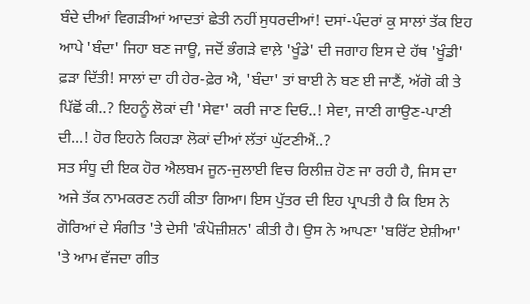ਬੰਦੇ ਦੀਆਂ ਵਿਗੜੀਆਂ ਆਦਤਾਂ ਛੇਤੀ ਨਹੀਂ ਸੁਧਰਦੀਆਂ! ਦਸਾਂ-ਪੰਦਰਾਂ ਕੁ ਸਾਲਾਂ ਤੱਕ ਇਹ ਆਪੇ 'ਬੰਦਾ' ਜਿਹਾ ਬਣ ਜਾਊ, ਜਦੋਂ ਭੰਗੜੇ ਵਾਲ਼ੇ 'ਖੂੰਡੇ' ਦੀ ਜਗਾਹ ਇਸ ਦੇ ਹੱਥ 'ਖੂੰਡੀ' ਫ਼ੜਾ ਦਿੱਤੀ! ਸਾਲਾਂ ਦਾ ਹੀ ਹੇਰ-ਫ਼ੇਰ ਐ, 'ਬੰਦਾ' ਤਾਂ ਬਾਈ ਨੇ ਬਣ ਈ ਜਾਣੈਂ, ਅੱਗੋ ਕੀ ਤੇ ਪਿੱਛੋਂ ਕੀ..? ਇਹਨੂੰ ਲੋਕਾਂ ਦੀ 'ਸੇਵਾ' ਕਰੀ ਜਾਣ ਦਿਓ..! ਸੇਵਾ, ਜਾਣੀ ਗਾਉਣ-ਪਾਣੀ ਦੀ...! ਹੋਰ ਇਹਨੇ ਕਿਹੜਾ ਲੋਕਾਂ ਦੀਆਂ ਲੱਤਾਂ ਘੁੱਟਣੀਐਂ..?
ਸਤ ਸੰਧੂ ਦੀ ਇਕ ਹੋਰ ਐਲਬਮ ਜੂਨ-ਜੁਲਾਈ ਵਿਚ ਰਿਲੀਜ਼ ਹੋਣ ਜਾ ਰਹੀ ਹੈ, ਜਿਸ ਦਾ ਅਜੇ ਤੱਕ ਨਾਮਕਰਣ ਨਹੀਂ ਕੀਤਾ ਗਿਆ। ਇਸ ਪੁੱਤਰ ਦੀ ਇਹ ਪ੍ਰਾਪਤੀ ਹੈ ਕਿ ਇਸ ਨੇ ਗੋਰਿਆਂ ਦੇ ਸੰਗੀਤ 'ਤੇ ਦੇਸੀ 'ਕੰਪੋਜ਼ੀਸ਼ਨ' ਕੀਤੀ ਹੈ। ਉਸ ਨੇ ਆਪਣਾ 'ਬਰਿੱਟ ਏਸ਼ੀਆ' 'ਤੇ ਆਮ ਵੱਜਦਾ ਗੀਤ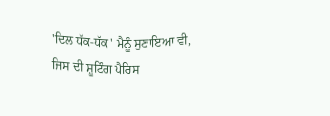'ਦਿਲ ਧੱਕ-ਧੱਕ' ਮੈਨੂੰ ਸੁਣਾਇਆ ਵੀ, ਜਿਸ ਦੀ ਸ਼ੂਟਿੰਗ ਪੈਰਿਸ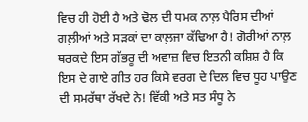ਵਿਚ ਹੀ ਹੋਈ ਹੈ ਅਤੇ ਢੋਲ ਦੀ ਧਮਕ ਨਾਲ਼ ਪੈਰਿਸ ਦੀਆਂ ਗਲ਼ੀਆਂ ਅਤੇ ਸੜਕਾਂ ਦਾ ਕਾਲ਼ਜਾ ਕੱਢਿਆ ਹੈ! ਗੋਰੀਆਂ ਨਾਲ਼ ਥਰਕਦੇ ਇਸ ਗੱਭਰੂ ਦੀ ਅਵਾਜ਼ ਵਿਚ ਇਤਨੀ ਕਸ਼ਿਸ਼ ਹੈ ਕਿ ਇਸ ਦੇ ਗਾਏ ਗੀਤ ਹਰ ਕਿਸੇ ਵਰਗ ਦੇ ਦਿਲ ਵਿਚ ਧੂਹ ਪਾਉਣ ਦੀ ਸਮਰੱਥਾ ਰੱਖਦੇ ਨੇ! ਵਿੱਕੀ ਅਤੇ ਸਤ ਸੰਧੂ ਨੇ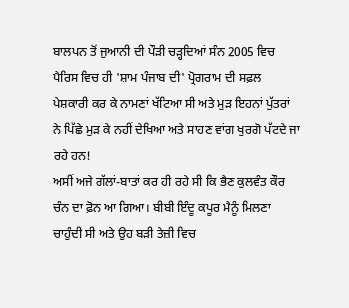ਬਾਲਪਨ ਤੋਂ ਜੁਆਨੀ ਦੀ ਪੌੜੀ ਚੜ੍ਹਦਿਆਂ ਸੰਨ 2005 ਵਿਚ ਪੈਰਿਸ ਵਿਚ ਹੀ 'ਸ਼ਾਮ ਪੰਜਾਬ ਦੀ' ਪ੍ਰੋਗਰਾਮ ਦੀ ਸਫ਼ਲ ਪੇਸ਼ਕਾਰੀ ਕਰ ਕੇ ਨਾਮਣਾਂ ਖੱਟਿਆ ਸੀ ਅਤੇ ਮੁੜ ਇਹਨਾਂ ਪੁੱਤਰਾਂ ਨੇ ਪਿੱਛੇ ਮੁੜ ਕੇ ਨਹੀਂ ਦੇਖਿਆ ਅਤੇ ਸਾਹਣ ਵਾਂਗ ਖੁਰਗੋ ਪੱਟਦੇ ਜਾ ਰਹੇ ਹਨ!
ਅਸੀਂ ਅਜੇ ਗੱਲਾਂ-ਬਾਤਾਂ ਕਰ ਹੀ ਰਹੇ ਸੀ ਕਿ ਭੈਣ ਕੁਲਵੰਤ ਕੌਰ ਚੰਨ ਦਾ ਫ਼ੋਨ ਆ ਗਿਆ। ਬੀਬੀ ਇੰਦੂ ਕਪੂਰ ਮੈਨੂੰ ਮਿਲਣਾ ਚਾਹੁੰਦੀ ਸੀ ਅਤੇ ਉਹ ਬੜੀ ਤੇਜ਼ੀ ਵਿਚ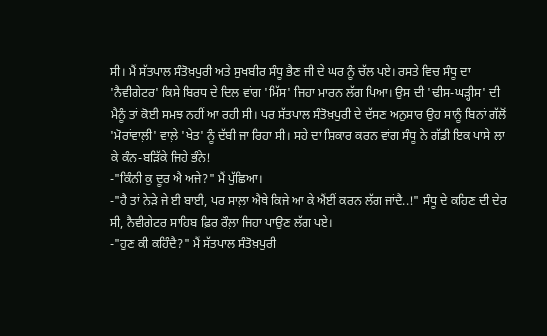ਸੀ। ਮੈਂ ਸੱਤਪਾਲ ਸੰਤੋਖ਼ਪੁਰੀ ਅਤੇ ਸੁਖਬੀਰ ਸੰਧੂ ਭੈਣ ਜੀ ਦੇ ਘਰ ਨੂੰ ਚੱਲ ਪਏ। ਰਸਤੇ ਵਿਚ ਸੰਧੂ ਦਾ 'ਨੈਵੀਗੇਟਰ' ਕਿਸੇ ਬਿਰਧ ਦੇ ਦਿਲ ਵਾਂਗ 'ਮਿੱਸ' ਜਿਹਾ ਮਾਰਨ ਲੱਗ ਪਿਆ। ਉਸ ਦੀ 'ਢੀਸ-ਘੜ੍ਹੀਸ' ਦੀ ਮੈਨੂੰ ਤਾਂ ਕੋਈ ਸਮਝ ਨਹੀਂ ਆ ਰਹੀ ਸੀ। ਪਰ ਸੱਤਪਾਲ ਸੰਤੋਖ਼ਪੁਰੀ ਦੇ ਦੱਸਣ ਅਨੁਸਾਰ ਉਹ ਸਾਨੂੰ ਬਿਨਾਂ ਗੱਲੋਂ 'ਮੋਰਾਂਵਾਲ਼ੀ' ਵਾਲ਼ੇ 'ਖੇਤ' ਨੂੰ ਦੱਬੀ ਜਾ ਰਿਹਾ ਸੀ। ਸਹੇ ਦਾ ਸ਼ਿਕਾਰ ਕਰਨ ਵਾਂਗ ਸੰਧੂ ਨੇ ਗੱਡੀ ਇਕ ਪਾਸੇ ਲਾ ਕੇ ਕੰਨ-ਬੜਿੱਕੇ ਜਿਹੇ ਭੰਨੇ!
-"ਕਿੰਨੀ ਕੁ ਦੂਰ ਐ ਅਜੇ?" ਮੈਂ ਪੁੱਛਿਆ।
-"ਹੈ ਤਾਂ ਨੇੜੇ ਜੇ ਈ ਬਾਈ, ਪਰ ਸਾਲ਼ਾ ਐਥੇ ਕਿਜੇ ਆ ਕੇ ਐਂਈਂ ਕਰਨ ਲੱਗ ਜਾਂਦੈ..!" ਸੰਧੂ ਦੇ ਕਹਿਣ ਦੀ ਦੇਰ ਸੀ, ਨੈਵੀਗੇਟਰ ਸਾਹਿਬ ਫ਼ਿਰ ਰੌਲ਼ਾ ਜਿਹਾ ਪਾਉਣ ਲੱਗ ਪਏ।
-"ਹੁਣ ਕੀ ਕਹਿੰਦੈ?" ਮੈਂ ਸੱਤਪਾਲ ਸੰਤੋਖ਼ਪੁਰੀ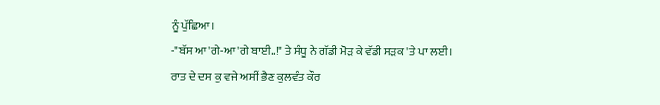ਨੂੰ ਪੁੱਛਿਆ।
-"ਬੱਸ ਆ'ਗੇ-ਆ'ਗੇ ਬਾਈ..!" ਤੇ ਸੰਧੂ ਨੇ ਗੱਡੀ ਮੋੜ ਕੇ ਵੱਡੀ ਸੜਕ 'ਤੇ ਪਾ ਲਈ।
ਰਾਤ ਦੇ ਦਸ ਕੁ ਵਜੇ ਅਸੀਂ ਭੈਣ ਕੁਲਵੰਤ ਕੌਰ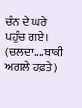ਚੰਨ ਦੇ ਘਰੇ ਪਹੁੰਚ ਗਏ।
(ਚਲਦਾ....ਬਾਕੀ ਅਗਲੇ ਹਫ਼ਤੇ)